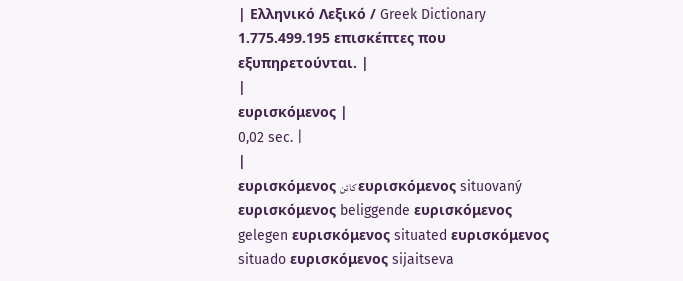| Ελληνικό Λεξικό / Greek Dictionary 1.775.499.195 επισκέπτες που εξυπηρετούνται. |
|
ευρισκόμενος |
0,02 sec. |
|
ευρισκόμενος كائن ευρισκόμενος situovaný ευρισκόμενος beliggende ευρισκόμενος gelegen ευρισκόμενος situated ευρισκόμενος situado ευρισκόμενος sijaitseva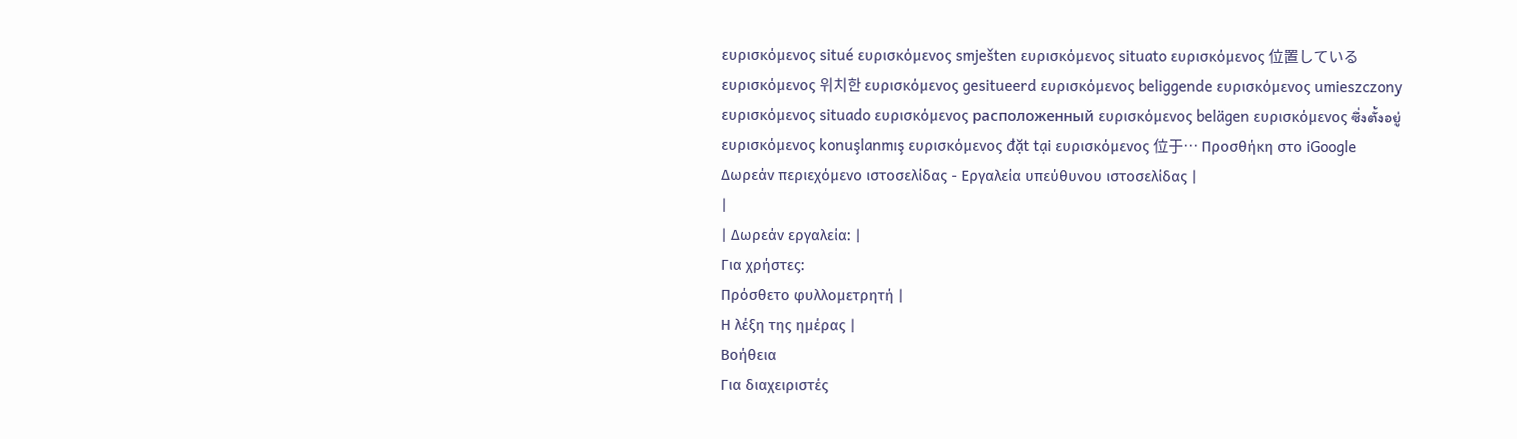ευρισκόμενος situé ευρισκόμενος smješten ευρισκόμενος situato ευρισκόμενος 位置している ευρισκόμενος 위치한 ευρισκόμενος gesitueerd ευρισκόμενος beliggende ευρισκόμενος umieszczony ευρισκόμενος situado ευρισκόμενος расположенный ευρισκόμενος belägen ευρισκόμενος ซึ่งตั้งอยู่ ευρισκόμενος konuşlanmış ευρισκόμενος đặt tại ευρισκόμενος 位于… Προσθήκη στο iGoogle Δωρεάν περιεχόμενο ιστοσελίδας - Εργαλεία υπεύθυνου ιστοσελίδας |
|
| Δωρεάν εργαλεία: |
Για χρήστες:
Πρόσθετο φυλλομετρητή |
Η λέξη της ημέρας |
Βοήθεια
Για διαχειριστές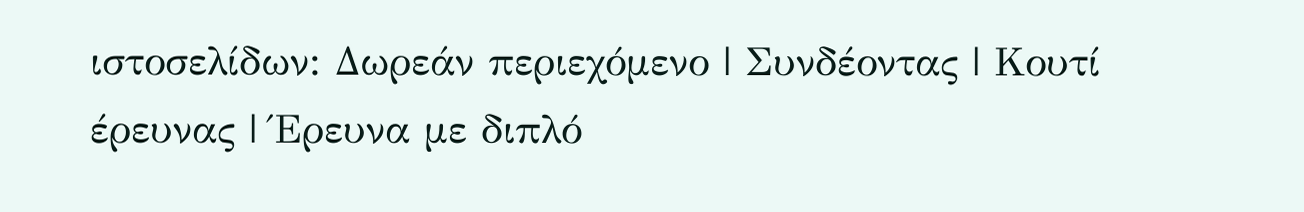ιστοσελίδων: Δωρεάν περιεχόμενο | Συνδέοντας | Κουτί έρευνας | Έρευνα με διπλό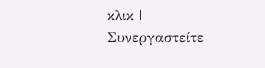κλικ | Συνεργαστείτε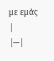με εμάς |
|---|